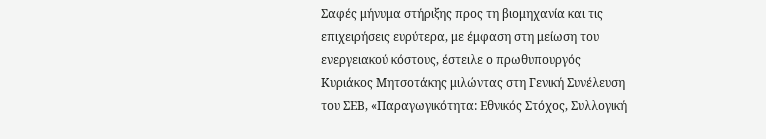Σαφές μήνυμα στήριξης προς τη βιομηχανία και τις επιχειρήσεις ευρύτερα, με έμφαση στη μείωση του ενεργειακού κόστους, έστειλε ο πρωθυπουργός Κυριάκος Μητσοτάκης μιλώντας στη Γενική Συνέλευση του ΣΕΒ, «Παραγωγικότητα: Εθνικός Στόχος, Συλλογική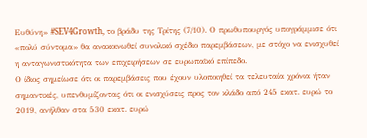Ευθύνη» #SEV4Growth, το βράδυ της Τρίτης (7/10). Ο πρωθυπουργός υπογράμμισε ότι «πολύ σύντομα» θα ανακοινωθεί συνολικό σχέδιο παρεμβάσεων, με στόχο να ενισχυθεί η ανταγωνιστικότητα των επιχειρήσεων σε ευρωπαϊκό επίπεδο.
Ο ίδιος σημείωσε ότι οι παρεμβάσεις που έχουν υλοποιηθεί τα τελευταία χρόνια ήταν σημαντικές, υπενθυμίζοντας ότι οι ενισχύσεις προς τον κλάδο από 245 εκατ. ευρώ το 2019, ανήλθαν στα 530 εκατ. ευρώ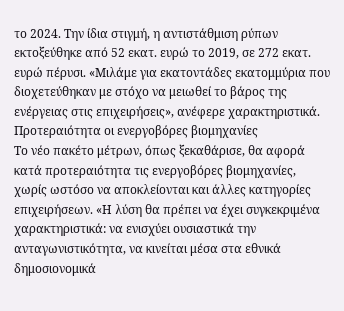το 2024. Την ίδια στιγμή, η αντιστάθμιση ρύπων εκτοξεύθηκε από 52 εκατ. ευρώ το 2019, σε 272 εκατ. ευρώ πέρυσι. «Μιλάμε για εκατοντάδες εκατομμύρια που διοχετεύθηκαν με στόχο να μειωθεί το βάρος της ενέργειας στις επιχειρήσεις», ανέφερε χαρακτηριστικά.
Προτεραιότητα οι ενεργοβόρες βιομηχανίες
Το νέο πακέτο μέτρων, όπως ξεκαθάρισε, θα αφορά κατά προτεραιότητα τις ενεργοβόρες βιομηχανίες, χωρίς ωστόσο να αποκλείονται και άλλες κατηγορίες επιχειρήσεων. «Η λύση θα πρέπει να έχει συγκεκριμένα χαρακτηριστικά: να ενισχύει ουσιαστικά την ανταγωνιστικότητα, να κινείται μέσα στα εθνικά δημοσιονομικά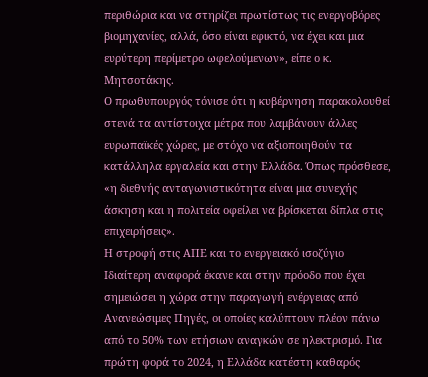περιθώρια και να στηρίζει πρωτίστως τις ενεργοβόρες βιομηχανίες, αλλά, όσο είναι εφικτό, να έχει και μια ευρύτερη περίμετρο ωφελούμενων», είπε ο κ. Μητσοτάκης.
Ο πρωθυπουργός τόνισε ότι η κυβέρνηση παρακολουθεί στενά τα αντίστοιχα μέτρα που λαμβάνουν άλλες ευρωπαϊκές χώρες, με στόχο να αξιοποιηθούν τα κατάλληλα εργαλεία και στην Ελλάδα. Όπως πρόσθεσε, «η διεθνής ανταγωνιστικότητα είναι μια συνεχής άσκηση και η πολιτεία οφείλει να βρίσκεται δίπλα στις επιχειρήσεις».
Η στροφή στις ΑΠΕ και το ενεργειακό ισοζύγιο
Ιδιαίτερη αναφορά έκανε και στην πρόοδο που έχει σημειώσει η χώρα στην παραγωγή ενέργειας από Ανανεώσιμες Πηγές, οι οποίες καλύπτουν πλέον πάνω από το 50% των ετήσιων αναγκών σε ηλεκτρισμό. Για πρώτη φορά το 2024, η Ελλάδα κατέστη καθαρός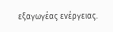εξαγωγέας ενέργειας.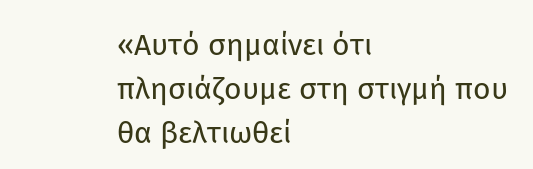«Αυτό σημαίνει ότι πλησιάζουμε στη στιγμή που θα βελτιωθεί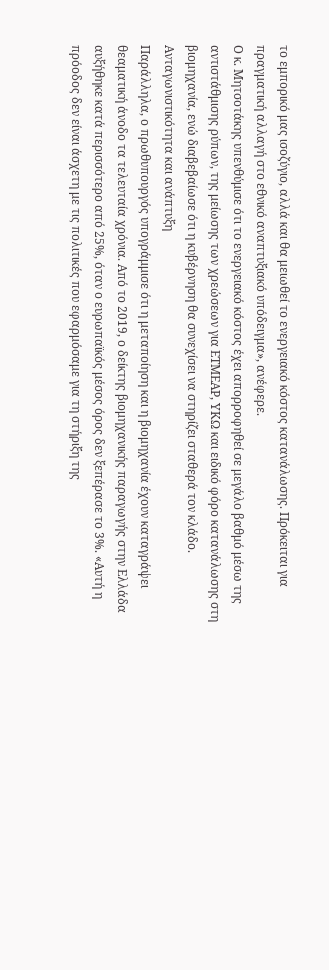το εμπορικό μας ισοζύγιο, αλλά και θα μειωθεί το ενεργειακό κόστος κατανάλωσης. Πρόκειται για πραγματική αλλαγή στο εθνικό αναπτυξιακό υπόδειγμα», ανέφερε.
Ο κ. Μητσοτάκης υπενθύμισε ότι το ενεργειακό κόστος έχει απορροφηθεί σε μεγάλο βαθμό μέσω της αντιστάθμισης ρύπων, της μείωσης των χρεώσεων για ΕΤΜΕΑΡ, ΥΚΩ και ειδικό φόρο κατανάλωσης στη βιομηχανία, ενώ διαβεβαίωσε ότι η κυβέρνηση θα συνεχίσει να στηρίζει σταθερά τον κλάδο.
Ανταγωνιστικότητα και ανάπτυξη
Παράλληλα, ο πρωθυπουργός υπογράμμισε ότι η μεταποίηση και η βιομηχανία έχουν καταγράψει θεαματική άνοδο τα τελευταία χρόνια. Από το 2019, ο δείκτης βιομηχανικής παραγωγής στην Ελλάδα αυξήθηκε κατά περισσότερο από 25%, όταν ο ευρωπαϊκός μέσος όρος δεν ξεπέρασε το 3%. «Αυτή η πρόοδος δεν είναι άσχετη με τις πολιτικές που εφαρμόσαμε για τη στήριξη της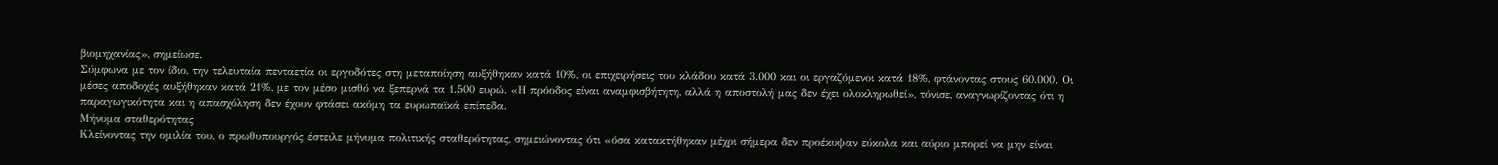βιομηχανίας», σημείωσε.
Σύμφωνα με τον ίδιο, την τελευταία πενταετία οι εργοδότες στη μεταποίηση αυξήθηκαν κατά 10%, οι επιχειρήσεις του κλάδου κατά 3.000 και οι εργαζόμενοι κατά 18%, φτάνοντας στους 60.000. Οι μέσες αποδοχές αυξήθηκαν κατά 21%, με τον μέσο μισθό να ξεπερνά τα 1.500 ευρώ. «Η πρόοδος είναι αναμφισβήτητη, αλλά η αποστολή μας δεν έχει ολοκληρωθεί», τόνισε, αναγνωρίζοντας ότι η παραγωγικότητα και η απασχόληση δεν έχουν φτάσει ακόμη τα ευρωπαϊκά επίπεδα.
Μήνυμα σταθερότητας
Κλείνοντας την ομιλία του, ο πρωθυπουργός έστειλε μήνυμα πολιτικής σταθερότητας, σημειώνοντας ότι «όσα κατακτήθηκαν μέχρι σήμερα δεν προέκυψαν εύκολα και αύριο μπορεί να μην είναι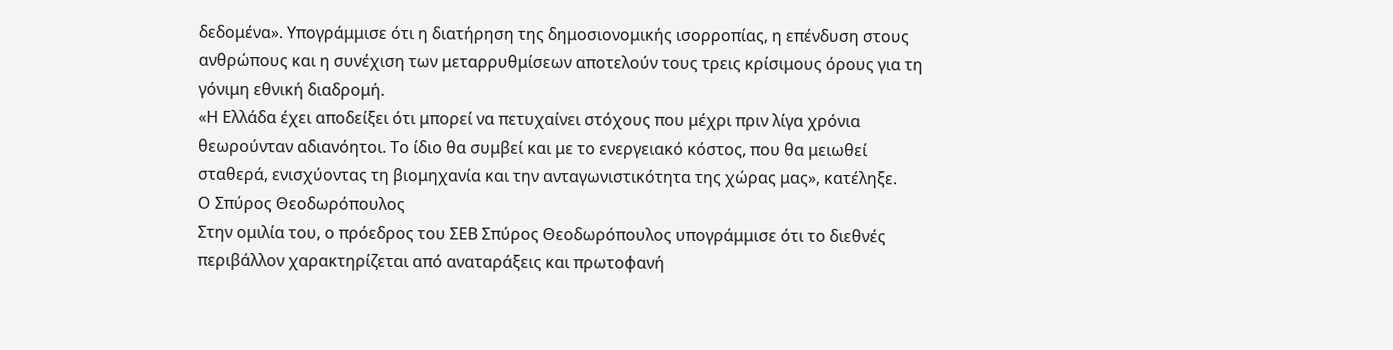δεδομένα». Υπογράμμισε ότι η διατήρηση της δημοσιονομικής ισορροπίας, η επένδυση στους ανθρώπους και η συνέχιση των μεταρρυθμίσεων αποτελούν τους τρεις κρίσιμους όρους για τη γόνιμη εθνική διαδρομή.
«Η Ελλάδα έχει αποδείξει ότι μπορεί να πετυχαίνει στόχους που μέχρι πριν λίγα χρόνια θεωρούνταν αδιανόητοι. Το ίδιο θα συμβεί και με το ενεργειακό κόστος, που θα μειωθεί σταθερά, ενισχύοντας τη βιομηχανία και την ανταγωνιστικότητα της χώρας μας», κατέληξε.
Ο Σπύρος Θεοδωρόπουλος
Στην ομιλία του, ο πρόεδρος του ΣΕΒ Σπύρος Θεοδωρόπουλος υπογράμμισε ότι το διεθνές περιβάλλον χαρακτηρίζεται από αναταράξεις και πρωτοφανή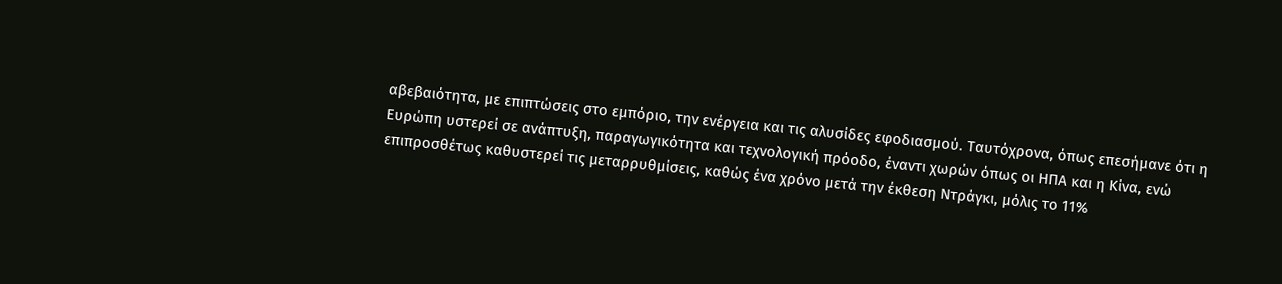αβεβαιότητα, με επιπτώσεις στο εμπόριο, την ενέργεια και τις αλυσίδες εφοδιασμού. Ταυτόχρονα, όπως επεσήμανε ότι η Ευρώπη υστερεί σε ανάπτυξη, παραγωγικότητα και τεχνολογική πρόοδο, έναντι χωρών όπως οι ΗΠΑ και η Κίνα, ενώ επιπροσθέτως καθυστερεί τις μεταρρυθμίσεις, καθώς ένα χρόνο μετά την έκθεση Ντράγκι, μόλις το 11%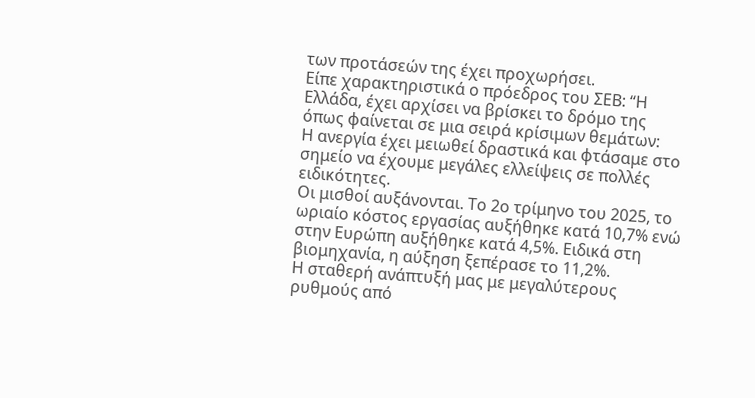των προτάσεών της έχει προχωρήσει.
Είπε χαρακτηριστικά ο πρόεδρος του ΣΕΒ: “Η Ελλάδα, έχει αρχίσει να βρίσκει το δρόμο της όπως φαίνεται σε μια σειρά κρίσιμων θεμάτων:
Η ανεργία έχει μειωθεί δραστικά και φτάσαμε στο σημείο να έχουμε μεγάλες ελλείψεις σε πολλές ειδικότητες.
Οι μισθοί αυξάνονται. Το 2ο τρίμηνο του 2025, το ωριαίο κόστος εργασίας αυξήθηκε κατά 10,7% ενώ στην Ευρώπη αυξήθηκε κατά 4,5%. Ειδικά στη βιομηχανία, η αύξηση ξεπέρασε το 11,2%.
Η σταθερή ανάπτυξή μας με μεγαλύτερους ρυθμούς από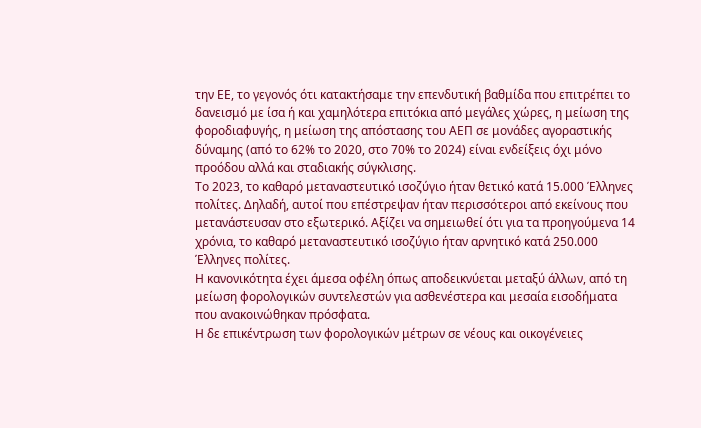την ΕΕ, το γεγονός ότι κατακτήσαμε την επενδυτική βαθμίδα που επιτρέπει το δανεισμό με ίσα ή και χαμηλότερα επιτόκια από μεγάλες χώρες, η μείωση της φοροδιαφυγής, η μείωση της απόστασης του ΑΕΠ σε μονάδες αγοραστικής δύναμης (από το 62% το 2020, στο 70% το 2024) είναι ενδείξεις όχι μόνο προόδου αλλά και σταδιακής σύγκλισης.
Το 2023, το καθαρό μεταναστευτικό ισοζύγιο ήταν θετικό κατά 15.000 Έλληνες πολίτες. Δηλαδή, αυτοί που επέστρεψαν ήταν περισσότεροι από εκείνους που μετανάστευσαν στο εξωτερικό. Αξίζει να σημειωθεί ότι για τα προηγούμενα 14 χρόνια, το καθαρό μεταναστευτικό ισοζύγιο ήταν αρνητικό κατά 250.000 Έλληνες πολίτες.
Η κανονικότητα έχει άμεσα οφέλη όπως αποδεικνύεται μεταξύ άλλων, από τη μείωση φορολογικών συντελεστών για ασθενέστερα και μεσαία εισοδήματα που ανακοινώθηκαν πρόσφατα.
Η δε επικέντρωση των φορολογικών μέτρων σε νέους και οικογένειες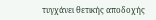τυγχάνει θετικής αποδοχής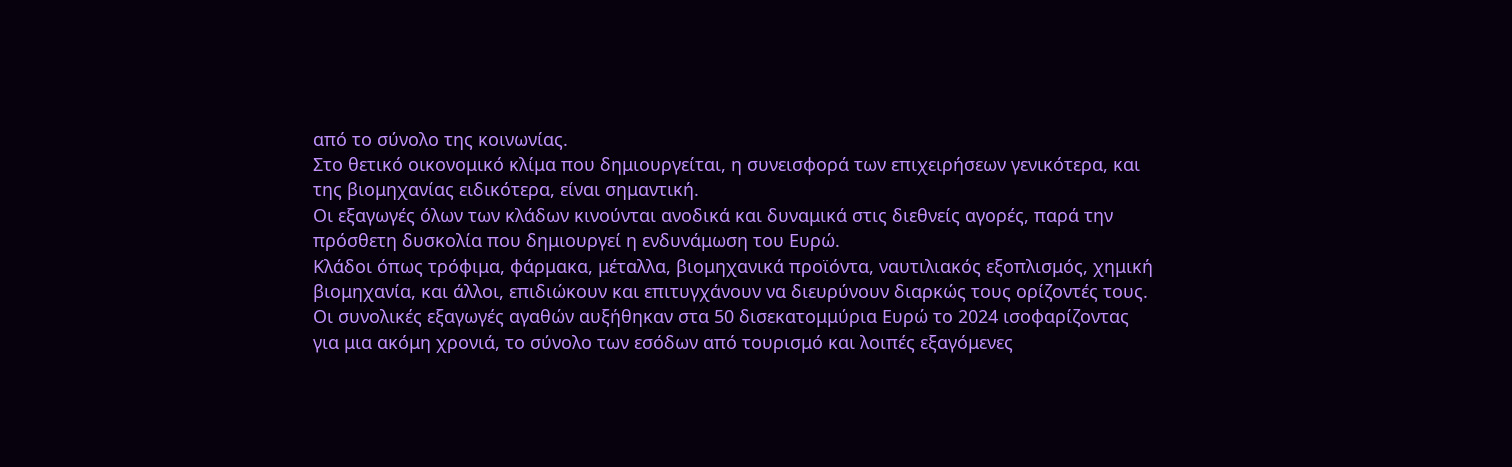από το σύνολο της κοινωνίας.
Στο θετικό οικονομικό κλίμα που δημιουργείται, η συνεισφορά των επιχειρήσεων γενικότερα, και της βιομηχανίας ειδικότερα, είναι σημαντική.
Οι εξαγωγές όλων των κλάδων κινούνται ανοδικά και δυναμικά στις διεθνείς αγορές, παρά την πρόσθετη δυσκολία που δημιουργεί η ενδυνάμωση του Ευρώ.
Κλάδοι όπως τρόφιμα, φάρμακα, μέταλλα, βιομηχανικά προϊόντα, ναυτιλιακός εξοπλισμός, χημική βιομηχανία, και άλλοι, επιδιώκουν και επιτυγχάνουν να διευρύνουν διαρκώς τους ορίζοντές τους.
Οι συνολικές εξαγωγές αγαθών αυξήθηκαν στα 50 δισεκατομμύρια Ευρώ το 2024 ισοφαρίζοντας για μια ακόμη χρονιά, το σύνολο των εσόδων από τουρισμό και λοιπές εξαγόμενες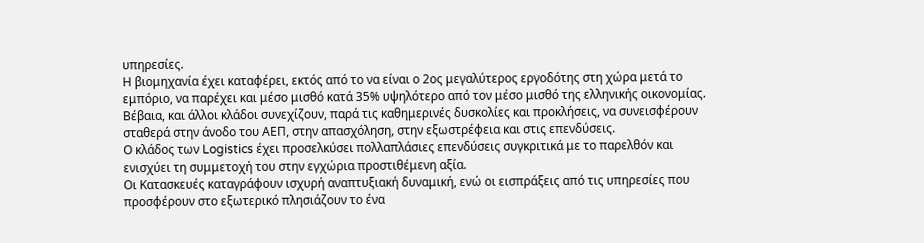υπηρεσίες.
Η βιομηχανία έχει καταφέρει, εκτός από το να είναι ο 2ος μεγαλύτερος εργοδότης στη χώρα μετά το εμπόριο, να παρέχει και μέσο μισθό κατά 35% υψηλότερο από τον μέσο μισθό της ελληνικής οικονομίας.
Βέβαια, και άλλοι κλάδοι συνεχίζουν, παρά τις καθημερινές δυσκολίες και προκλήσεις, να συνεισφέρουν σταθερά στην άνοδο του ΑΕΠ, στην απασχόληση, στην εξωστρέφεια και στις επενδύσεις.
Ο κλάδος των Logistics έχει προσελκύσει πολλαπλάσιες επενδύσεις συγκριτικά με το παρελθόν και ενισχύει τη συμμετοχή του στην εγχώρια προστιθέμενη αξία.
Οι Κατασκευές καταγράφουν ισχυρή αναπτυξιακή δυναμική, ενώ οι εισπράξεις από τις υπηρεσίες που προσφέρουν στο εξωτερικό πλησιάζουν το ένα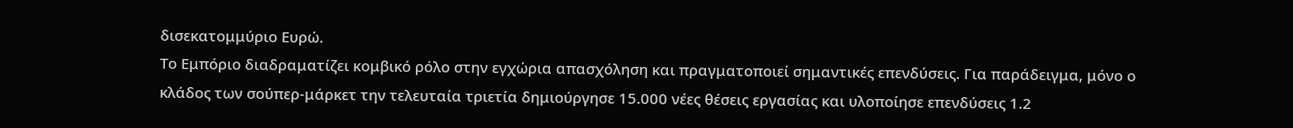δισεκατομμύριο Ευρώ.
Το Εμπόριο διαδραματίζει κομβικό ρόλο στην εγχώρια απασχόληση και πραγματοποιεί σημαντικές επενδύσεις. Για παράδειγμα, μόνο ο κλάδος των σούπερ-μάρκετ την τελευταία τριετία δημιούργησε 15.000 νέες θέσεις εργασίας και υλοποίησε επενδύσεις 1.2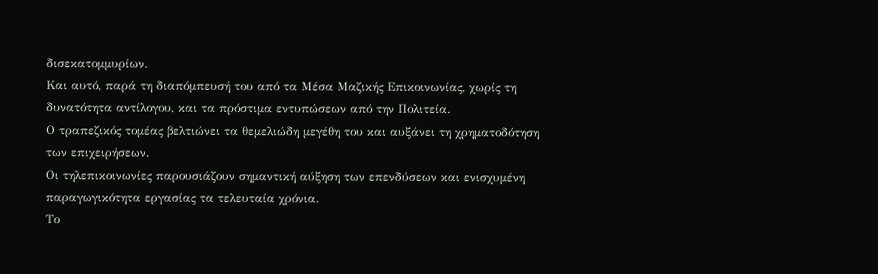δισεκατομμυρίων.
Και αυτό, παρά τη διαπόμπευσή του από τα Μέσα Μαζικής Επικοινωνίας, χωρίς τη δυνατότητα αντίλογου, και τα πρόστιμα εντυπώσεων από την Πολιτεία.
Ο τραπεζικός τομέας βελτιώνει τα θεμελιώδη μεγέθη του και αυξάνει τη χρηματοδότηση των επιχειρήσεων.
Οι τηλεπικοινωνίες παρουσιάζουν σημαντική αύξηση των επενδύσεων και ενισχυμένη παραγωγικότητα εργασίας τα τελευταία χρόνια.
Το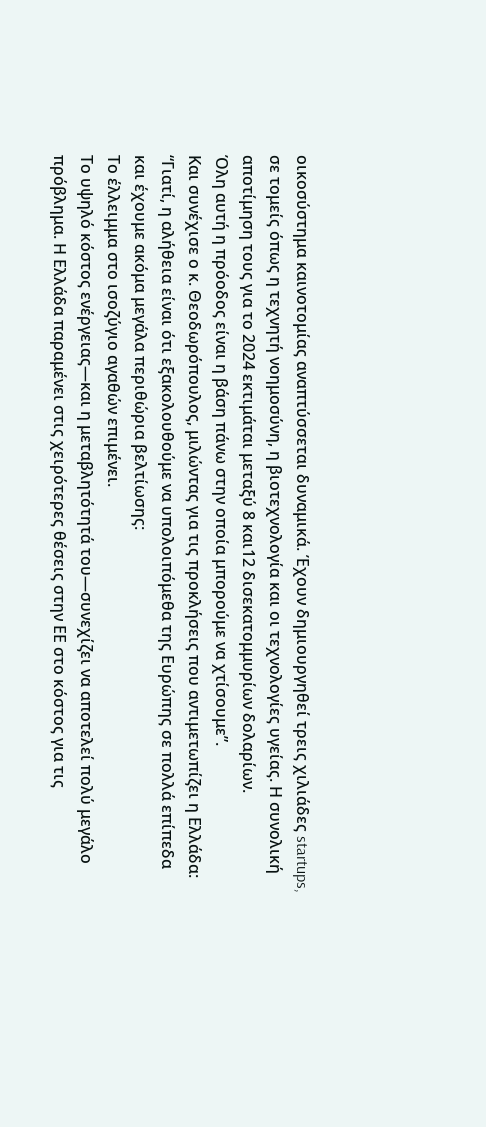οικοσύστημα καινοτομίας αναπτύσσεται δυναμικά. Έχουν δημιουργηθεί τρεις χιλιάδες startups, σε τομείς όπως η τεχνητή νοημοσύνη, η βιοτεχνολογία και οι τεχνολογίες υγείας. Η συνολική αποτίμηση τους για το 2024 εκτιμάται μεταξύ 8 και12 δισεκατομμυρίων δολαρίων.
Όλη αυτή η πρόοδος είναι η βάση πάνω στην οποία μπορούμε να χτίσουμε”.
Και συνέχισε ο κ. Θεοδωρόπουλος, μιλώντας για τις προκλήσεις που αντιμετωπίζει η Ελλάδα: “Γιατί, η αλήθεια είναι ότι εξακολουθούμε να υπολοιπόμεθα της Ευρώπης σε πολλά επίπεδα και έχουμε ακόμα μεγάλα περιθώρια βελτίωσης:
Το έλλειμμα στο ισοζύγιο αγαθών επιμένει.
Το υψηλό κόστος ενέργειας—και η μεταβλητότητά του—συνεχίζει να αποτελεί πολύ μεγάλο πρόβλημα. Η Ελλάδα παραμένει στις χειρότερες θέσεις στην ΕΕ στο κόστος για τις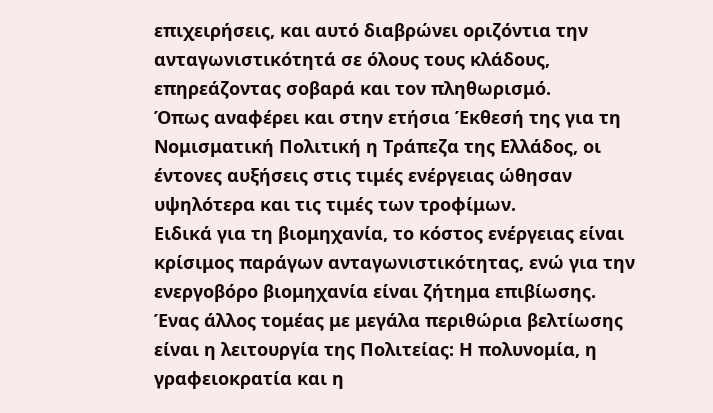επιχειρήσεις, και αυτό διαβρώνει οριζόντια την ανταγωνιστικότητά σε όλους τους κλάδους, επηρεάζοντας σοβαρά και τον πληθωρισμό.
Όπως αναφέρει και στην ετήσια Έκθεσή της για τη Νομισματική Πολιτική η Τράπεζα της Ελλάδος, οι έντονες αυξήσεις στις τιμές ενέργειας ώθησαν υψηλότερα και τις τιμές των τροφίμων.
Ειδικά για τη βιομηχανία, το κόστος ενέργειας είναι κρίσιμος παράγων ανταγωνιστικότητας, ενώ για την ενεργοβόρο βιομηχανία είναι ζήτημα επιβίωσης.
Ένας άλλος τομέας με μεγάλα περιθώρια βελτίωσης είναι η λειτουργία της Πολιτείας: Η πολυνομία, η γραφειοκρατία και η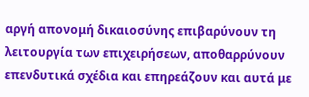αργή απονομή δικαιοσύνης επιβαρύνουν τη λειτουργία των επιχειρήσεων, αποθαρρύνουν επενδυτικά σχέδια και επηρεάζουν και αυτά με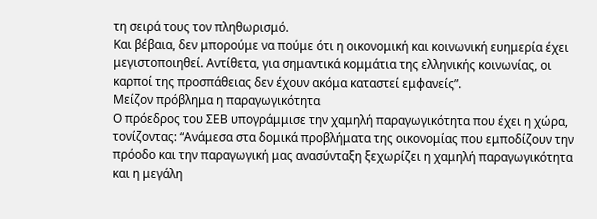τη σειρά τους τον πληθωρισμό.
Και βέβαια, δεν μπορούμε να πούμε ότι η οικονομική και κοινωνική ευημερία έχει μεγιστοποιηθεί. Αντίθετα, για σημαντικά κομμάτια της ελληνικής κοινωνίας, οι καρποί της προσπάθειας δεν έχουν ακόμα καταστεί εμφανείς”.
Μείζον πρόβλημα η παραγωγικότητα
Ο πρόεδρος του ΣΕΒ υπογράμμισε την χαμηλή παραγωγικότητα που έχει η χώρα, τονίζοντας: “Ανάμεσα στα δομικά προβλήματα της οικονομίας που εμποδίζουν την πρόοδο και την παραγωγική μας ανασύνταξη ξεχωρίζει η χαμηλή παραγωγικότητα και η μεγάλη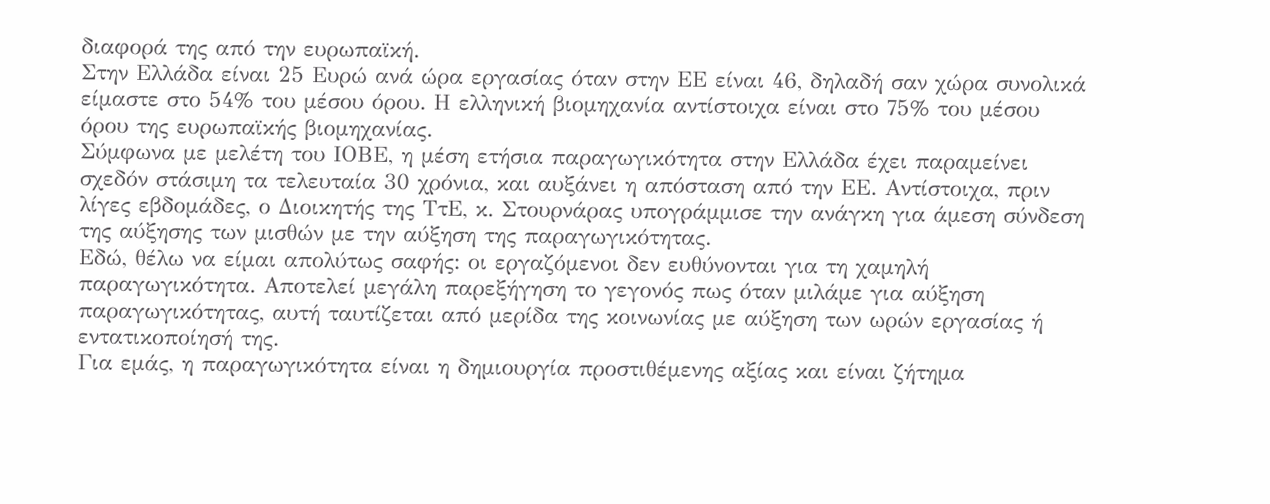διαφορά της από την ευρωπαϊκή.
Στην Ελλάδα είναι 25 Ευρώ ανά ώρα εργασίας όταν στην ΕΕ είναι 46, δηλαδή σαν χώρα συνολικά είμαστε στο 54% του μέσου όρου. Η ελληνική βιομηχανία αντίστοιχα είναι στο 75% του μέσου όρου της ευρωπαϊκής βιομηχανίας.
Σύμφωνα με μελέτη του ΙΟΒΕ, η μέση ετήσια παραγωγικότητα στην Ελλάδα έχει παραμείνει σχεδόν στάσιμη τα τελευταία 30 χρόνια, και αυξάνει η απόσταση από την ΕΕ. Αντίστοιχα, πριν λίγες εβδομάδες, ο Διοικητής της ΤτΕ, κ. Στουρνάρας υπογράμμισε την ανάγκη για άμεση σύνδεση της αύξησης των μισθών με την αύξηση της παραγωγικότητας.
Εδώ, θέλω να είμαι απολύτως σαφής: οι εργαζόμενοι δεν ευθύνονται για τη χαμηλή παραγωγικότητα. Αποτελεί μεγάλη παρεξήγηση το γεγονός πως όταν μιλάμε για αύξηση παραγωγικότητας, αυτή ταυτίζεται από μερίδα της κοινωνίας με αύξηση των ωρών εργασίας ή εντατικοποίησή της.
Για εμάς, η παραγωγικότητα είναι η δημιουργία προστιθέμενης αξίας και είναι ζήτημα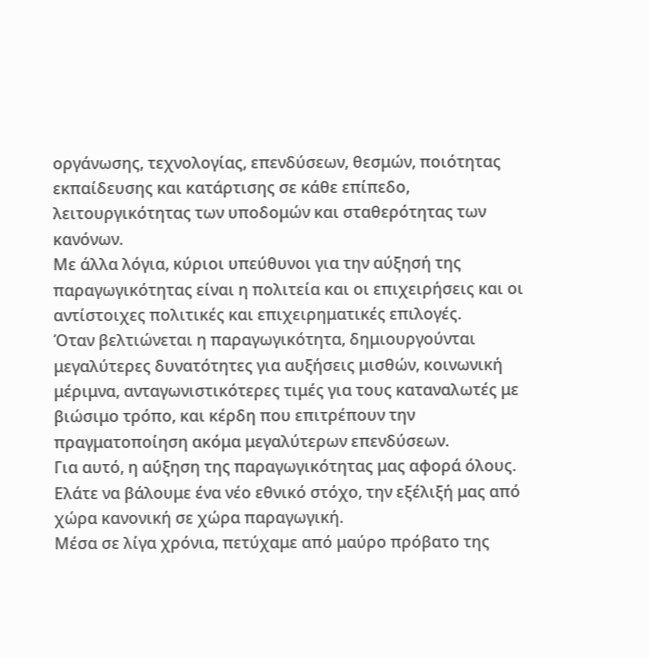οργάνωσης, τεχνολογίας, επενδύσεων, θεσμών, ποιότητας εκπαίδευσης και κατάρτισης σε κάθε επίπεδο, λειτουργικότητας των υποδομών και σταθερότητας των κανόνων.
Με άλλα λόγια, κύριοι υπεύθυνοι για την αύξησή της παραγωγικότητας είναι η πολιτεία και οι επιχειρήσεις και οι αντίστοιχες πολιτικές και επιχειρηματικές επιλογές.
Όταν βελτιώνεται η παραγωγικότητα, δημιουργούνται μεγαλύτερες δυνατότητες για αυξήσεις μισθών, κοινωνική μέριμνα, ανταγωνιστικότερες τιμές για τους καταναλωτές με βιώσιμο τρόπο, και κέρδη που επιτρέπουν την πραγματοποίηση ακόμα μεγαλύτερων επενδύσεων.
Για αυτό, η αύξηση της παραγωγικότητας μας αφορά όλους.
Ελάτε να βάλουμε ένα νέο εθνικό στόχο, την εξέλιξή μας από χώρα κανονική σε χώρα παραγωγική.
Μέσα σε λίγα χρόνια, πετύχαμε από μαύρο πρόβατο της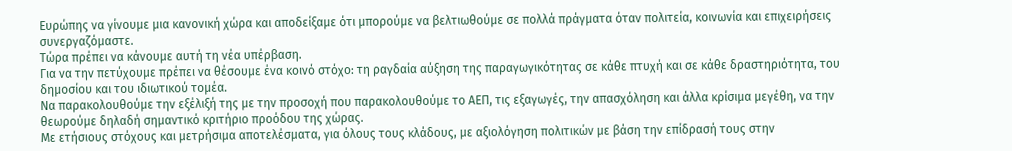Ευρώπης να γίνουμε μια κανονική χώρα και αποδείξαμε ότι μπορούμε να βελτιωθούμε σε πολλά πράγματα όταν πολιτεία, κοινωνία και επιχειρήσεις συνεργαζόμαστε.
Τώρα πρέπει να κάνουμε αυτή τη νέα υπέρβαση.
Για να την πετύχουμε πρέπει να θέσουμε ένα κοινό στόχο: τη ραγδαία αύξηση της παραγωγικότητας σε κάθε πτυχή και σε κάθε δραστηριότητα, του δημοσίου και του ιδιωτικού τομέα.
Να παρακολουθούμε την εξέλιξή της με την προσοχή που παρακολουθούμε το ΑΕΠ, τις εξαγωγές, την απασχόληση και άλλα κρίσιμα μεγέθη, να την θεωρούμε δηλαδή σημαντικό κριτήριο προόδου της χώρας.
Με ετήσιους στόχους και μετρήσιμα αποτελέσματα, για όλους τους κλάδους, με αξιολόγηση πολιτικών με βάση την επίδρασή τους στην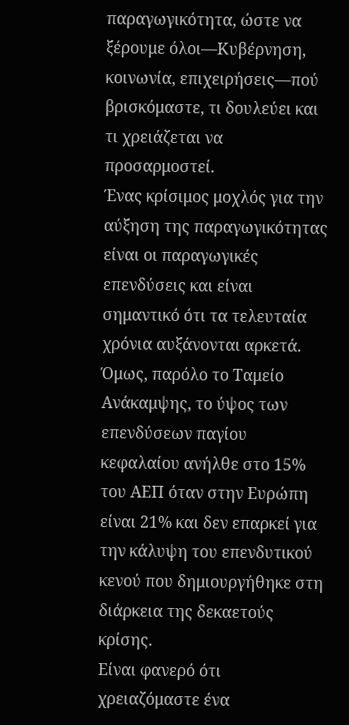παραγωγικότητα, ώστε να ξέρουμε όλοι—Κυβέρνηση, κοινωνία, επιχειρήσεις—πού βρισκόμαστε, τι δουλεύει και τι χρειάζεται να προσαρμοστεί.
Ένας κρίσιμος μοχλός για την αύξηση της παραγωγικότητας είναι οι παραγωγικές επενδύσεις και είναι σημαντικό ότι τα τελευταία χρόνια αυξάνονται αρκετά.
Όμως, παρόλο το Ταμείο Ανάκαμψης, το ύψος των επενδύσεων παγίου κεφαλαίου ανήλθε στο 15% του ΑΕΠ όταν στην Ευρώπη είναι 21% και δεν επαρκεί για την κάλυψη του επενδυτικού κενού που δημιουργήθηκε στη διάρκεια της δεκαετούς κρίσης.
Είναι φανερό ότι χρειαζόμαστε ένα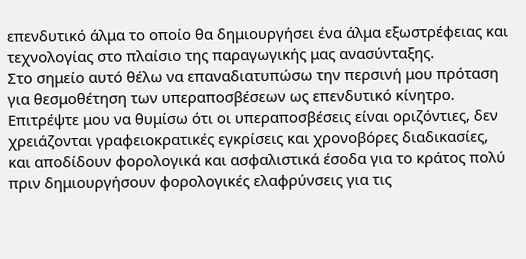επενδυτικό άλμα το οποίο θα δημιουργήσει ένα άλμα εξωστρέφειας και τεχνολογίας στο πλαίσιο της παραγωγικής μας ανασύνταξης.
Στο σημείο αυτό θέλω να επαναδιατυπώσω την περσινή μου πρόταση για θεσμοθέτηση των υπεραποσβέσεων ως επενδυτικό κίνητρο.
Επιτρέψτε μου να θυμίσω ότι οι υπεραποσβέσεις είναι οριζόντιες, δεν χρειάζονται γραφειοκρατικές εγκρίσεις και χρονοβόρες διαδικασίες, και αποδίδουν φορολογικά και ασφαλιστικά έσοδα για το κράτος πολύ πριν δημιουργήσουν φορολογικές ελαφρύνσεις για τις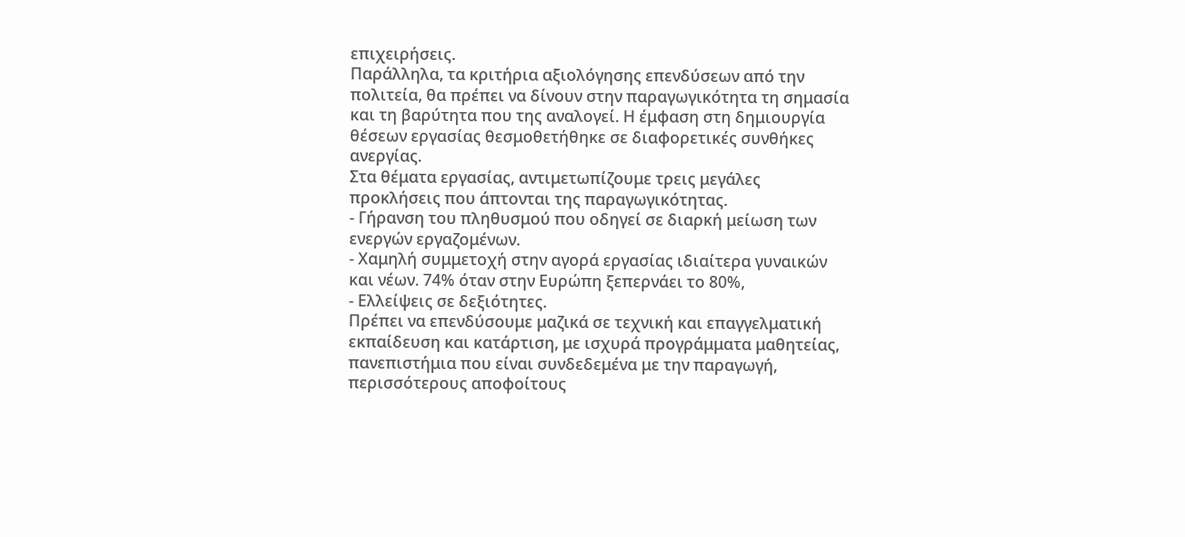επιχειρήσεις.
Παράλληλα, τα κριτήρια αξιολόγησης επενδύσεων από την πολιτεία, θα πρέπει να δίνουν στην παραγωγικότητα τη σημασία και τη βαρύτητα που της αναλογεί. Η έμφαση στη δημιουργία θέσεων εργασίας θεσμοθετήθηκε σε διαφορετικές συνθήκες ανεργίας.
Στα θέματα εργασίας, αντιμετωπίζουμε τρεις μεγάλες προκλήσεις που άπτονται της παραγωγικότητας.
- Γήρανση του πληθυσμού που οδηγεί σε διαρκή μείωση των ενεργών εργαζομένων.
- Χαμηλή συμμετοχή στην αγορά εργασίας ιδιαίτερα γυναικών και νέων. 74% όταν στην Ευρώπη ξεπερνάει το 80%,
- Ελλείψεις σε δεξιότητες.
Πρέπει να επενδύσουμε μαζικά σε τεχνική και επαγγελματική εκπαίδευση και κατάρτιση, με ισχυρά προγράμματα μαθητείας, πανεπιστήμια που είναι συνδεδεμένα με την παραγωγή, περισσότερους αποφοίτους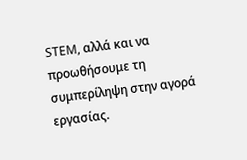STEM, αλλά και να προωθήσουμε τη συμπερίληψη στην αγορά εργασίας.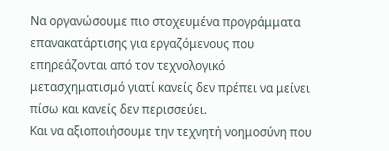Να οργανώσουμε πιο στοχευμένα προγράμματα επανακατάρτισης για εργαζόμενους που επηρεάζονται από τον τεχνολογικό μετασχηματισμό γιατί κανείς δεν πρέπει να μείνει πίσω και κανείς δεν περισσεύει.
Και να αξιοποιήσουμε την τεχνητή νοημοσύνη που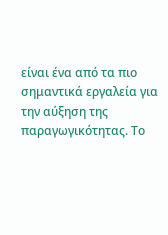είναι ένα από τα πιο σημαντικά εργαλεία για την αύξηση της παραγωγικότητας. Το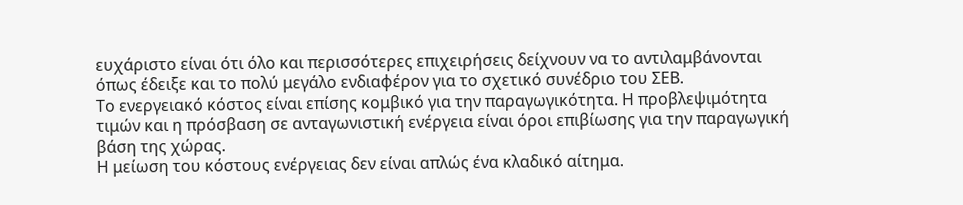ευχάριστο είναι ότι όλο και περισσότερες επιχειρήσεις δείχνουν να το αντιλαμβάνονται όπως έδειξε και το πολύ μεγάλο ενδιαφέρον για το σχετικό συνέδριο του ΣΕΒ.
Το ενεργειακό κόστος είναι επίσης κομβικό για την παραγωγικότητα. Η προβλεψιμότητα τιμών και η πρόσβαση σε ανταγωνιστική ενέργεια είναι όροι επιβίωσης για την παραγωγική βάση της χώρας.
Η μείωση του κόστους ενέργειας δεν είναι απλώς ένα κλαδικό αίτημα.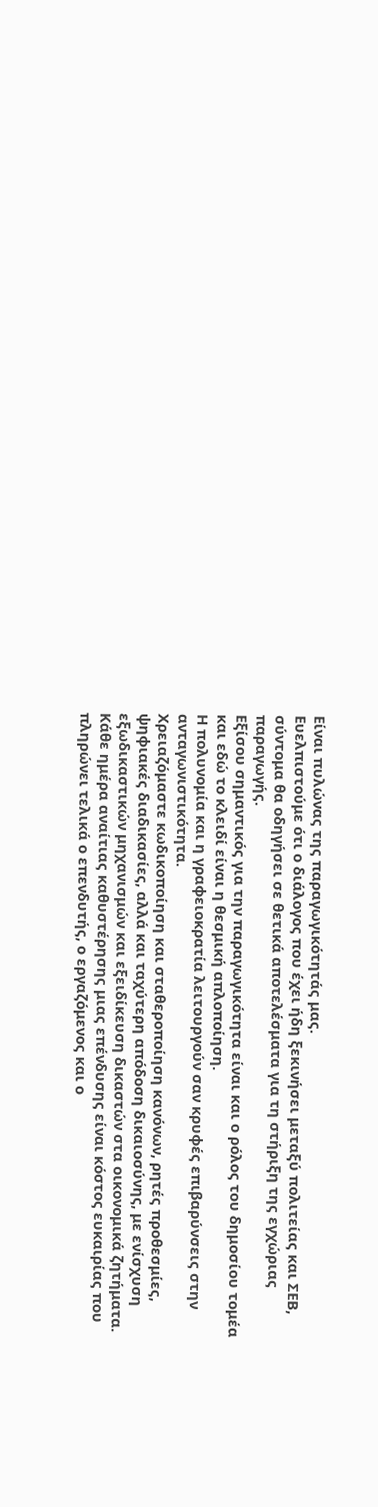Είναι πυλώνας της παραγωγικότητάς μας.
Ευελπιστούμε ότι ο διάλογος που έχει ήδη ξεκινήσει μεταξύ πολιτείας και ΣΕΒ, σύντομα θα οδηγήσει σε θετικά αποτελέσματα για τη στήριξη της εγχώριας παραγωγής.
Εξίσου σημαντικός για την παραγωγικότητα είναι και ο ρόλος του δημοσίου τομέα και εδώ το κλειδί είναι η θεσμική απλοποίηση.
Η πολυνομία και η γραφειοκρατία λειτουργούν σαν κρυφές επιβαρύνσεις στην ανταγωνιστικότητα.
Χρειαζόμαστε κωδικοποίηση και σταθεροποίηση κανόνων, ρητές προθεσμίες, ψηφιακές διαδικασίες, αλλά και ταχύτερη απόδοση δικαιοσύνης, με ενίσχυση εξωδικαστικών μηχανισμών και εξειδίκευση δικαστών στα οικονομικά ζητήματα.
Κάθε ημέρα αναίτιας καθυστέρησης μιας επένδυσης είναι κόστος ευκαιρίας που πληρώνει τελικά ο επενδυτής, ο εργαζόμενος και ο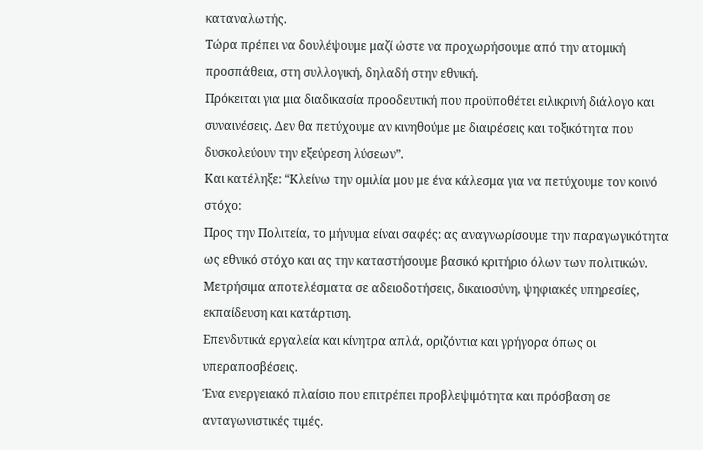καταναλωτής.
Τώρα πρέπει να δουλέψουμε μαζί ώστε να προχωρήσουμε από την ατομική προσπάθεια, στη συλλογική, δηλαδή στην εθνική.
Πρόκειται για μια διαδικασία προοδευτική που προϋποθέτει ειλικρινή διάλογο και συναινέσεις. Δεν θα πετύχουμε αν κινηθούμε με διαιρέσεις και τοξικότητα που δυσκολεύουν την εξεύρεση λύσεων”.
Και κατέληξε: “Κλείνω την ομιλία μου με ένα κάλεσμα για να πετύχουμε τον κοινό στόχο:
Προς την Πολιτεία, το μήνυμα είναι σαφές: ας αναγνωρίσουμε την παραγωγικότητα ως εθνικό στόχο και ας την καταστήσουμε βασικό κριτήριο όλων των πολιτικών.
Μετρήσιμα αποτελέσματα σε αδειοδοτήσεις, δικαιοσύνη, ψηφιακές υπηρεσίες, εκπαίδευση και κατάρτιση.
Επενδυτικά εργαλεία και κίνητρα απλά, οριζόντια και γρήγορα όπως οι υπεραποσβέσεις.
Ένα ενεργειακό πλαίσιο που επιτρέπει προβλεψιμότητα και πρόσβαση σε ανταγωνιστικές τιμές.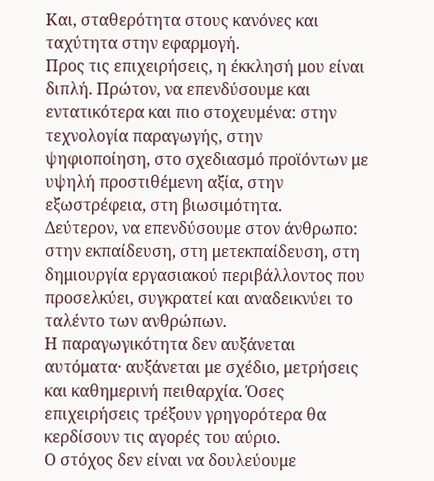Και, σταθερότητα στους κανόνες και ταχύτητα στην εφαρμογή.
Προς τις επιχειρήσεις, η έκκλησή μου είναι διπλή. Πρώτον, να επενδύσουμε και εντατικότερα και πιο στοχευμένα: στην τεχνολογία παραγωγής, στην ψηφιοποίηση, στο σχεδιασμό προϊόντων με υψηλή προστιθέμενη αξία, στην εξωστρέφεια, στη βιωσιμότητα.
Δεύτερον, να επενδύσουμε στον άνθρωπο: στην εκπαίδευση, στη μετεκπαίδευση, στη δημιουργία εργασιακού περιβάλλοντος που προσελκύει, συγκρατεί και αναδεικνύει το ταλέντο των ανθρώπων.
Η παραγωγικότητα δεν αυξάνεται αυτόματα· αυξάνεται με σχέδιο, μετρήσεις και καθημερινή πειθαρχία. Όσες επιχειρήσεις τρέξουν γρηγορότερα θα κερδίσουν τις αγορές του αύριο.
Ο στόχος δεν είναι να δουλεύουμε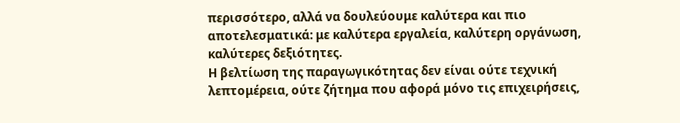περισσότερο, αλλά να δουλεύουμε καλύτερα και πιο αποτελεσματικά: με καλύτερα εργαλεία, καλύτερη οργάνωση, καλύτερες δεξιότητες.
Η βελτίωση της παραγωγικότητας δεν είναι ούτε τεχνική λεπτομέρεια, ούτε ζήτημα που αφορά μόνο τις επιχειρήσεις,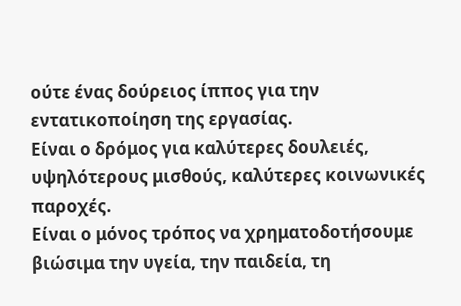ούτε ένας δούρειος ίππος για την εντατικοποίηση της εργασίας.
Είναι ο δρόμος για καλύτερες δουλειές, υψηλότερους μισθούς, καλύτερες κοινωνικές παροχές.
Είναι ο μόνος τρόπος να χρηματοδοτήσουμε βιώσιμα την υγεία, την παιδεία, τη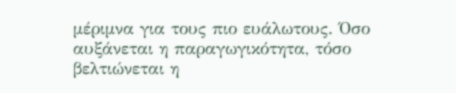μέριμνα για τους πιο ευάλωτους. Όσο αυξάνεται η παραγωγικότητα, τόσο βελτιώνεται η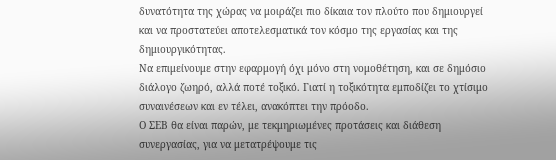δυνατότητα της χώρας να μοιράζει πιο δίκαια τον πλούτο που δημιουργεί και να προστατεύει αποτελεσματικά τον κόσμο της εργασίας και της δημιουργικότητας.
Να επιμείνουμε στην εφαρμογή όχι μόνο στη νομοθέτηση, και σε δημόσιο διάλογο ζωηρό, αλλά ποτέ τοξικό. Γιατί η τοξικότητα εμποδίζει το χτίσιμο συναινέσεων και εν τέλει, ανακόπτει την πρόοδο.
Ο ΣΕΒ θα είναι παρών, με τεκμηριωμένες προτάσεις και διάθεση συνεργασίας, για να μετατρέψουμε τις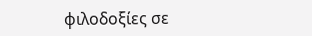φιλοδοξίες σε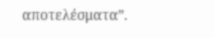αποτελέσματα”.